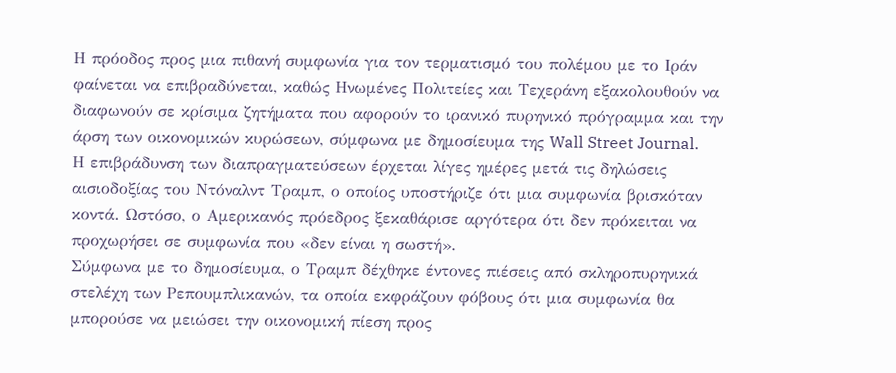Η πρόοδος προς μια πιθανή συμφωνία για τον τερματισμό του πολέμου με το Ιράν φαίνεται να επιβραδύνεται, καθώς Ηνωμένες Πολιτείες και Τεχεράνη εξακολουθούν να διαφωνούν σε κρίσιμα ζητήματα που αφορούν το ιρανικό πυρηνικό πρόγραμμα και την άρση των οικονομικών κυρώσεων, σύμφωνα με δημοσίευμα της Wall Street Journal.
Η επιβράδυνση των διαπραγματεύσεων έρχεται λίγες ημέρες μετά τις δηλώσεις αισιοδοξίας του Ντόναλντ Τραμπ, ο οποίος υποστήριζε ότι μια συμφωνία βρισκόταν κοντά. Ωστόσο, ο Αμερικανός πρόεδρος ξεκαθάρισε αργότερα ότι δεν πρόκειται να προχωρήσει σε συμφωνία που «δεν είναι η σωστή».
Σύμφωνα με το δημοσίευμα, ο Τραμπ δέχθηκε έντονες πιέσεις από σκληροπυρηνικά στελέχη των Ρεπουμπλικανών, τα οποία εκφράζουν φόβους ότι μια συμφωνία θα μπορούσε να μειώσει την οικονομική πίεση προς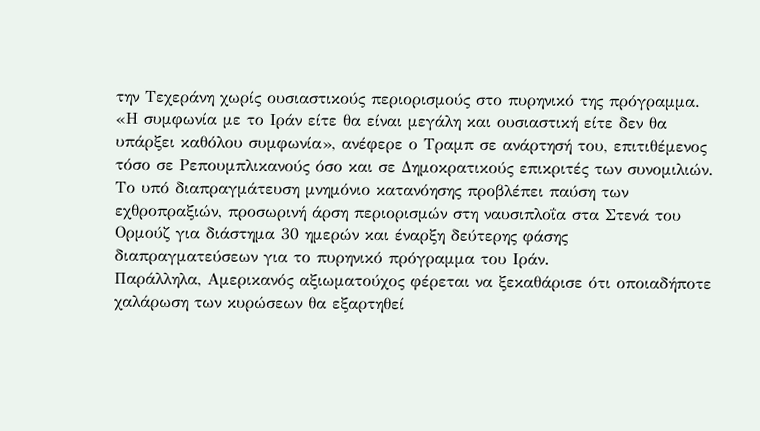την Τεχεράνη χωρίς ουσιαστικούς περιορισμούς στο πυρηνικό της πρόγραμμα.
«Η συμφωνία με το Ιράν είτε θα είναι μεγάλη και ουσιαστική είτε δεν θα υπάρξει καθόλου συμφωνία», ανέφερε ο Τραμπ σε ανάρτησή του, επιτιθέμενος τόσο σε Ρεπουμπλικανούς όσο και σε Δημοκρατικούς επικριτές των συνομιλιών.
Το υπό διαπραγμάτευση μνημόνιο κατανόησης προβλέπει παύση των εχθροπραξιών, προσωρινή άρση περιορισμών στη ναυσιπλοΐα στα Στενά του Ορμούζ για διάστημα 30 ημερών και έναρξη δεύτερης φάσης διαπραγματεύσεων για το πυρηνικό πρόγραμμα του Ιράν.
Παράλληλα, Αμερικανός αξιωματούχος φέρεται να ξεκαθάρισε ότι οποιαδήποτε χαλάρωση των κυρώσεων θα εξαρτηθεί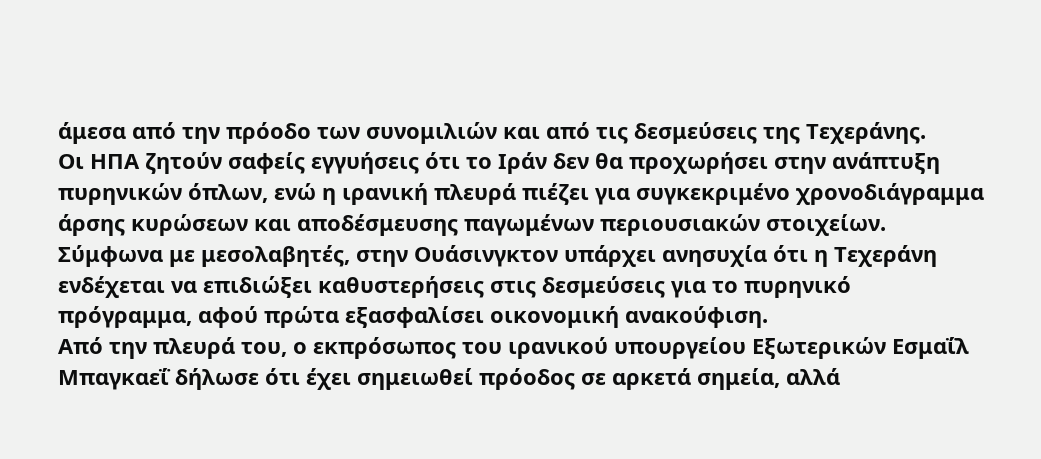άμεσα από την πρόοδο των συνομιλιών και από τις δεσμεύσεις της Τεχεράνης.
Οι ΗΠΑ ζητούν σαφείς εγγυήσεις ότι το Ιράν δεν θα προχωρήσει στην ανάπτυξη πυρηνικών όπλων, ενώ η ιρανική πλευρά πιέζει για συγκεκριμένο χρονοδιάγραμμα άρσης κυρώσεων και αποδέσμευσης παγωμένων περιουσιακών στοιχείων.
Σύμφωνα με μεσολαβητές, στην Ουάσινγκτον υπάρχει ανησυχία ότι η Τεχεράνη ενδέχεται να επιδιώξει καθυστερήσεις στις δεσμεύσεις για το πυρηνικό πρόγραμμα, αφού πρώτα εξασφαλίσει οικονομική ανακούφιση.
Από την πλευρά του, ο εκπρόσωπος του ιρανικού υπουργείου Εξωτερικών Εσμαΐλ Μπαγκαεΐ δήλωσε ότι έχει σημειωθεί πρόοδος σε αρκετά σημεία, αλλά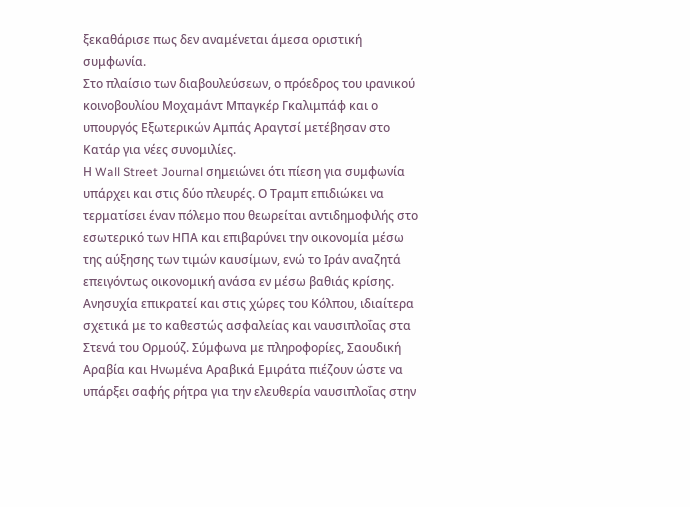ξεκαθάρισε πως δεν αναμένεται άμεσα οριστική συμφωνία.
Στο πλαίσιο των διαβουλεύσεων, ο πρόεδρος του ιρανικού κοινοβουλίου Μοχαμάντ Μπαγκέρ Γκαλιμπάφ και ο υπουργός Εξωτερικών Αμπάς Αραγτσί μετέβησαν στο Κατάρ για νέες συνομιλίες.
Η Wall Street Journal σημειώνει ότι πίεση για συμφωνία υπάρχει και στις δύο πλευρές. Ο Τραμπ επιδιώκει να τερματίσει έναν πόλεμο που θεωρείται αντιδημοφιλής στο εσωτερικό των ΗΠΑ και επιβαρύνει την οικονομία μέσω της αύξησης των τιμών καυσίμων, ενώ το Ιράν αναζητά επειγόντως οικονομική ανάσα εν μέσω βαθιάς κρίσης.
Ανησυχία επικρατεί και στις χώρες του Κόλπου, ιδιαίτερα σχετικά με το καθεστώς ασφαλείας και ναυσιπλοΐας στα Στενά του Ορμούζ. Σύμφωνα με πληροφορίες, Σαουδική Αραβία και Ηνωμένα Αραβικά Εμιράτα πιέζουν ώστε να υπάρξει σαφής ρήτρα για την ελευθερία ναυσιπλοΐας στην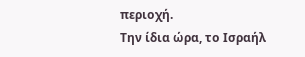περιοχή.
Την ίδια ώρα, το Ισραήλ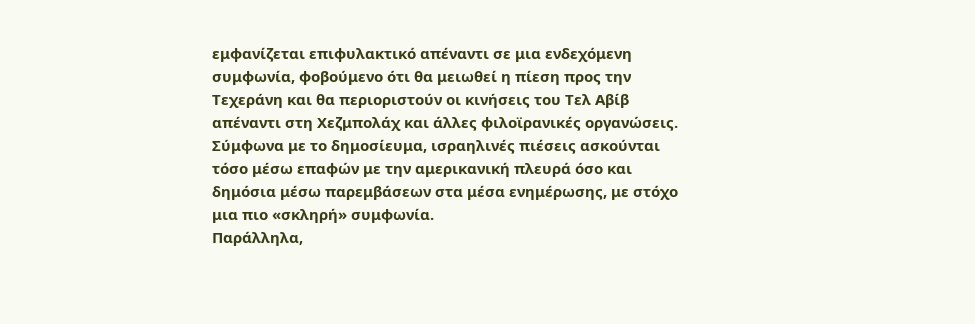εμφανίζεται επιφυλακτικό απέναντι σε μια ενδεχόμενη συμφωνία, φοβούμενο ότι θα μειωθεί η πίεση προς την Τεχεράνη και θα περιοριστούν οι κινήσεις του Τελ Αβίβ απέναντι στη Χεζμπολάχ και άλλες φιλοϊρανικές οργανώσεις.
Σύμφωνα με το δημοσίευμα, ισραηλινές πιέσεις ασκούνται τόσο μέσω επαφών με την αμερικανική πλευρά όσο και δημόσια μέσω παρεμβάσεων στα μέσα ενημέρωσης, με στόχο μια πιο «σκληρή» συμφωνία.
Παράλληλα,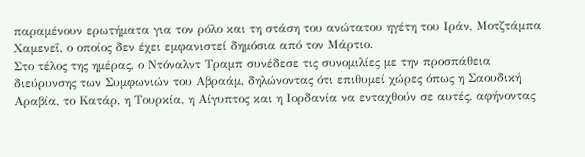παραμένουν ερωτήματα για τον ρόλο και τη στάση του ανώτατου ηγέτη του Ιράν, Μοτζτάμπα Χαμενεΐ, ο οποίος δεν έχει εμφανιστεί δημόσια από τον Μάρτιο.
Στο τέλος της ημέρας, ο Ντόναλντ Τραμπ συνέδεσε τις συνομιλίες με την προσπάθεια διεύρυνσης των Συμφωνιών του Αβραάμ, δηλώνοντας ότι επιθυμεί χώρες όπως η Σαουδική Αραβία, το Κατάρ, η Τουρκία, η Αίγυπτος και η Ιορδανία να ενταχθούν σε αυτές, αφήνοντας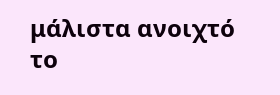μάλιστα ανοιχτό το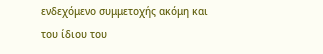ενδεχόμενο συμμετοχής ακόμη και του ίδιου του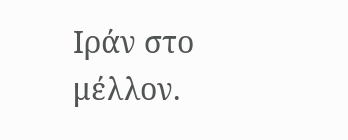Ιράν στο μέλλον.